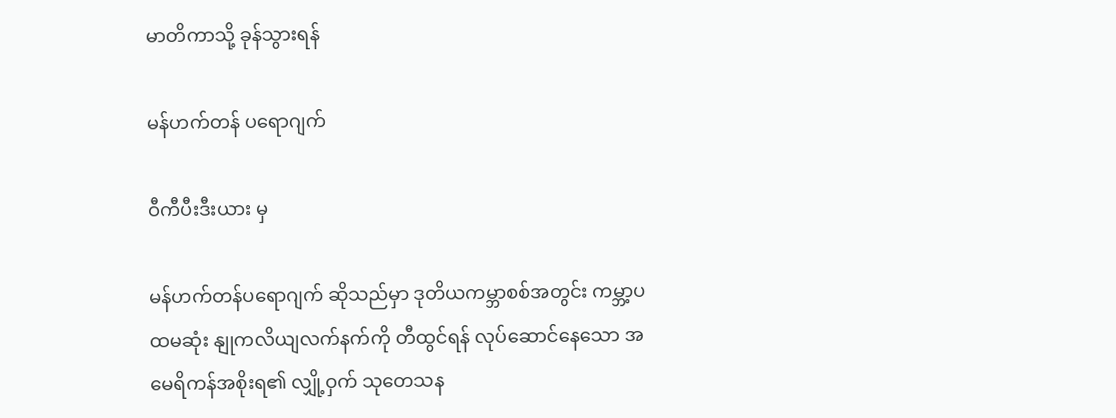မာတိကာသို့ ခုန်သွားရန်

မန်ဟက်တန် ပရောဂျက်

ဝီကီပီးဒီးယား မှ

မန်ဟက်တန်ပရောဂျက် ဆိုသည်မှာ ဒုတိယကမ္ဘာစစ်အတွင်း ကမ္ဘာ့ပထမဆုံး နျုကလိယျလက်နက်ကို တီထွင်ရန် လုပ်ဆောင်နေသော အမေရိကန်အစိုးရ၏ လျှို့ဝှက် သုတေသန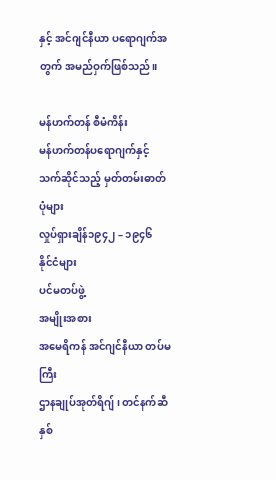နှင့် အင်ဂျင်နီယာ ပရောဂျက်အတွက် အမည်ဝှက်ဖြစ်သည်။

မန်ဟက်တန် စီမံကိန်း
မန်ဟက်တန်ပရောဂျက်နှင့် သက်ဆိုင်သည့် မှတ်တမ်းဓာတ်ပုံများ
လှုပ်ရှားချိန်၁၉၄၂ – ၁၉၄၆
နိုင်ငံများ
ပင်မတပ်ဖွဲ့
အမျိုးအစား
အမေရိကန် အင်ဂျင်နီယာ တပ်မကြီး
ဌာနချုပ်အုတ်ရိဂျ် ၊ တင်နက်ဆီ
နှစ်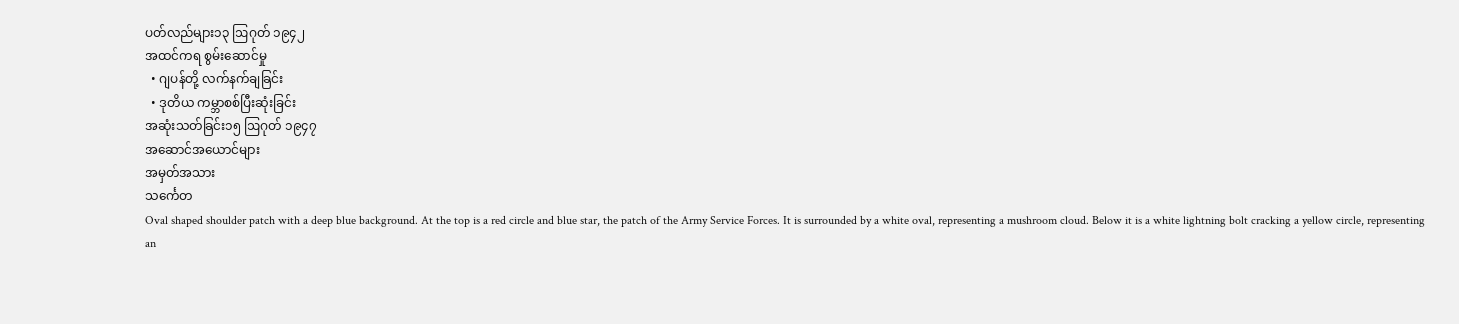ပတ်လည်များ၁၃ ဩဂုတ် ၁၉၄၂
အထင်ကရ စွမ်းဆောင်မှု
  • ဂျပန်တို့ လက်နက်ချခြင်း
  • ဒုတိယ ကမ္ဘာစစ်ပြီးဆုံးခြင်း
အဆုံးသတ်ခြင်း၁၅ ဩဂုတ် ၁၉၄၇
အဆောင်အယောင်များ
အမှတ်အသား
သင်္ကေတ
Oval shaped shoulder patch with a deep blue background. At the top is a red circle and blue star, the patch of the Army Service Forces. It is surrounded by a white oval, representing a mushroom cloud. Below it is a white lightning bolt cracking a yellow circle, representing an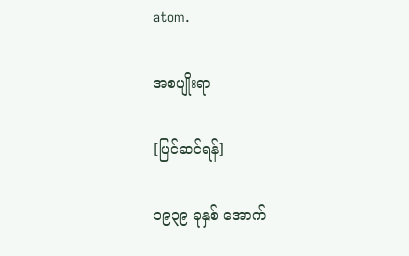atom.

အစပျိုးရာ

[ပြင်ဆင်ရန်]

၁၉၃၉ ခုနှစ် အောက်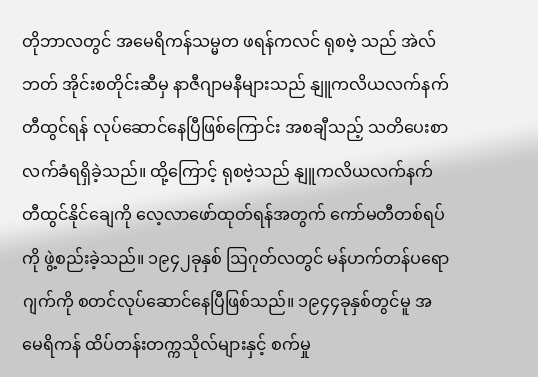တိုဘာလတွင် အမေရိကန်သမ္မတ ဖရန်ကလင် ရုစဗဲ့ သည် အဲလ်ဘတ် အိုင်းစတိုင်းဆီမှ နာဇီဂျာမနီများသည် နျူကလိယလက်နက် တီထွင်ရန် လုပ်ဆောင်နေပြီဖြစ်ကြောင်း အစချီသည့် သတိပေးစာလက်ခံရရှိခဲ့သည်။ ထို့ကြောင့် ရုစဗဲ့သည် နျူကလိယလက်နက် တီထွင်နိုင်ချေကို လေ့လာဖော်ထုတ်ရန်အတွက် ကော်မတီတစ်ရပ်ကို ဖွဲ့စည်းခဲ့သည်။ ၁၉၄၂ခုနှစ် ဩဂုတ်လတွင် မန်ဟက်တန်ပရောဂျက်ကို စတင်လုပ်ဆောင်နေပြီဖြစ်သည်။ ၁၉၄၄ခုနှစ်တွင်မူ အမေရိကန် ထိပ်တန်းတက္ကသိုလ်များနှင့် စက်မှု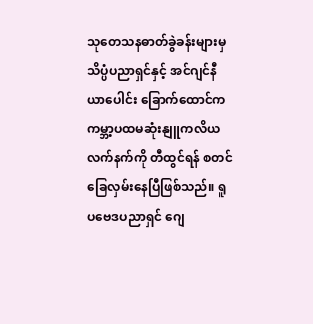သုတေသနဓာတ်ခွဲခန်းများမှ သိပ္ပံပညာရှင်နှင့် အင်ဂျင်နီယာပေါင်း ခြောက်ထောင်က ကမ္ဘာ့ပထမဆုံးနျူကလိယလက်နက်ကို တီထွင်ရန် စတင်ခြေလှမ်းနေပြီဖြစ်သည်။ ရူပဗေဒပညာရှင် ဂျေ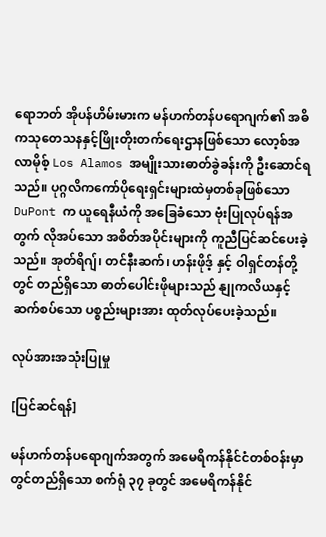ရောဘတ် အိုပန်ဟိမ်းမားက မန်ဟက်တန်ပရောဂျက်၏ အဓိကသုတေသနနှင့်ဖြိုးတိုးတက်ရေးဌာနဖြစ်သော လော့စ်အလာမိုစ့် Los Alamos အမျိုးသားဓာတ်ခွဲခန်းကို ဦးဆောင်ရသည်။ ပုဂ္ဂလိကကော်ပိုရေးရှင်းများထဲမှတစ်ခုဖြစ်သော DuPont က ယူရေနီယံကို အခြေခံသော ဗုံးပြုလုပ်ရန်အတွက် လိုအပ်သော အစိတ်အပိုင်းများကို ကူညီပြင်ဆင်ပေးခဲ့သည်။ အုတ်ရိဂျ်၊ တင်နီးဆက်၊ ဟန်းဖိုဒ့် နှင့် ဝါရှင်တန်တို့တွင် တည်ရှိသော ဓာတ်ပေါင်းဖိုများသည် နျုကလိယနှင့် ဆက်စပ်သော ပစ္စည်းများအား ထုတ်လုပ်ပေးခဲ့သည်။

လုပ်အားအသုံးပြုမှု

[ပြင်ဆင်ရန်]

မန်ဟက်တန်ပရောဂျက်အတွက် အမေရိကန်နိုင်ငံတစ်ဝန်းမှာတွင်တည်ရှိသော စက်ရုံ ၃၇ ခုတွင် အမေရိကန်နိုင်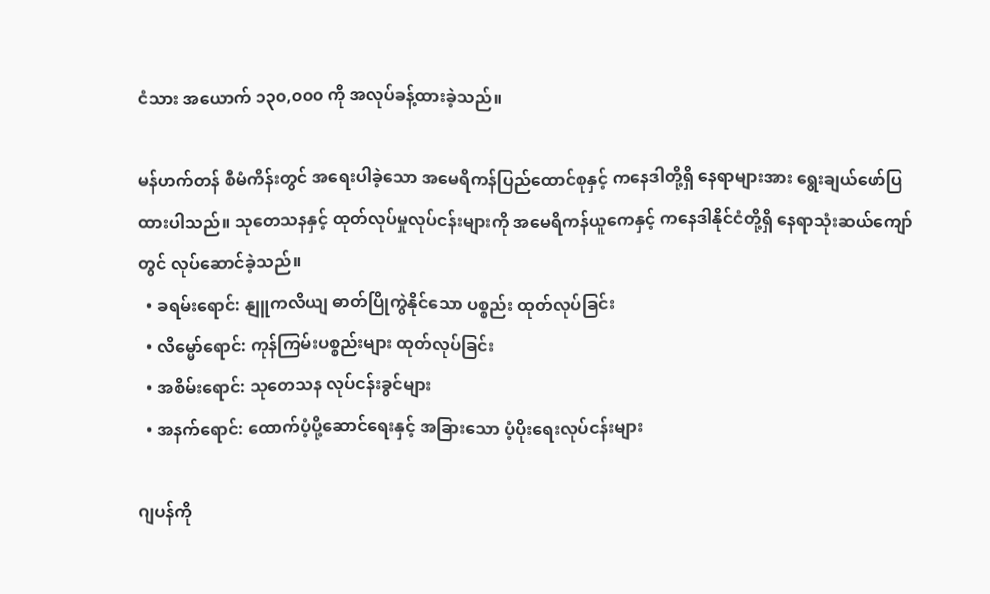ငံသား အယောက် ၁၃၀,၀၀၀ ကို အလုပ်ခန့်ထားခဲ့သည်။

မန်ဟက်တန် စီမံကိန်းတွင် အရေးပါခဲ့သော အမေရိကန်ပြည်ထောင်စုနှင့် ကနေဒါတို့ရှိ နေရာများအား ရွေးချယ်ဖော်ပြထားပါသည်။ သုတေသနနှင့် ထုတ်လုပ်မှုလုပ်ငန်းများကို အမေရိကန်ယူကေနှင့် ကနေဒါနိုင်ငံတို့ရှိ နေရာသုံးဆယ်ကျော်တွင် လုပ်ဆောင်ခဲ့သည်။
  • ခရမ်းရောင်: နျူကလိယျ ဓာတ်ပြိုကွဲနိုင်သော ပစ္စည်း ထုတ်လုပ်ခြင်း
  • လိမ္မော်ရောင်: ကုန်ကြမ်းပစ္စည်းများ ထုတ်လုပ်ခြင်း
  • အစိမ်းရောင်: သုတေသန လုပ်ငန်းခွင်များ
  • အနက်ရောင်: ထောက်ပံ့ပို့ဆောင်ရေးနှင့် အခြားသော ပံ့ပိုးရေးလုပ်ငန်းများ

ဂျပန်ကို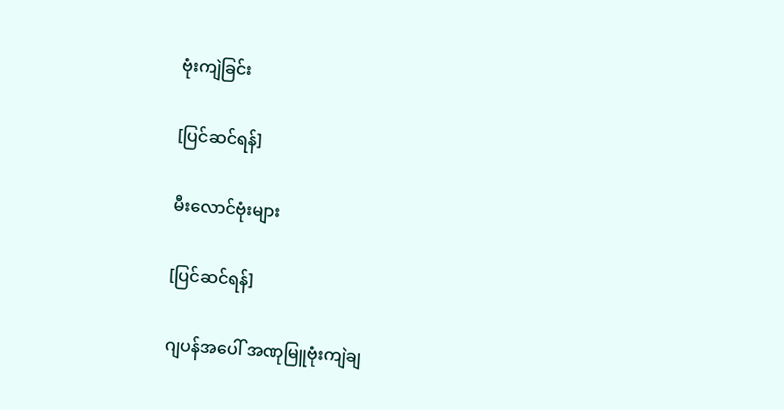ဗုံးကျဲခြင်း

[ပြင်ဆင်ရန်]

မီးလောင်ဗုံးများ

[ပြင်ဆင်ရန်]

ဂျပန်အပေါ် အဏုမြူဗုံးကျဲချ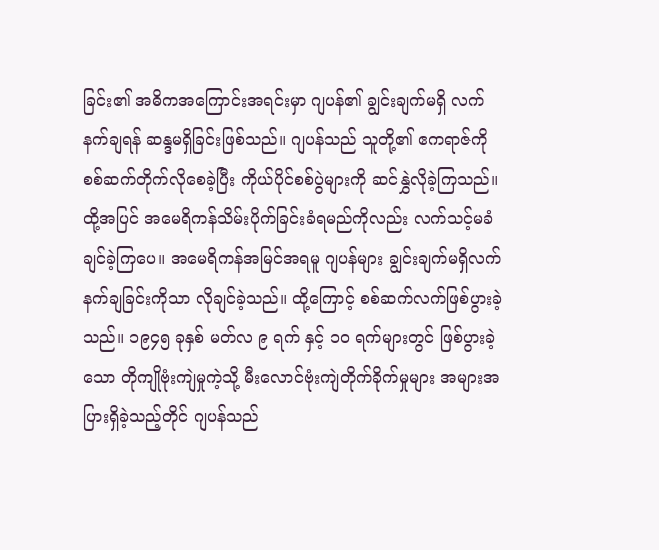ခြင်း၏ အဓိကအကြောင်းအရင်းမှာ ဂျပန်၏ ချွင်းချက်မရှိ လက်နက်ချရန် ဆန္ဒမရှိခြင်းဖြစ်သည်။ ဂျပန်သည် သူတို့၏ ဧကရာဇ်ကို စစ်ဆက်တိုက်လိုစေခဲ့ပြီး ကိုယ်ပိုင်စစ်ပွဲများကို ဆင်နွှဲလိုခဲ့ကြသည်။ ထို့အပြင် အမေရိကန်သိမ်းပိုက်ခြင်းခံရမည်ကိုလည်း လက်သင့်မခံချင်ခဲ့ကြပေ။ အမေရိကန်အမြင်အရမူ ဂျပန်များ ချွင်းချက်မရှိလက်နက်ချခြင်းကိုသာ လိုချင်ခဲ့သည်။ ထို့ကြောင့် စစ်ဆက်လက်ဖြစ်ပွားခဲ့သည်။ ၁၉၄၅ ခုနှစ် မတ်လ ၉ ရက် နှင့် ၁၀ ရက်များတွင် ဖြစ်ပွားခဲ့သော တိုကျိုဗုံးကျဲမှုကဲ့သို့ မီးလောင်ဗုံးကျဲတိုက်ခိုက်မှုများ အများအပြားရှိခဲ့သည့်တိုင် ဂျပန်သည်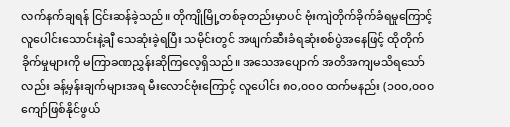လက်နက်ချရန် ငြင်းဆန်ခဲ့သည်။ တိုကျိုမြို့တစ်ခုတည်းမှာပင် ဗုံးကျဲတိုက်ခိုက်ခံရမှုကြောင့် လူပေါင်းသောင်းနဲ့ချီ သေဆုံးခဲ့ရပြီး သမိုင်းတွင် အဖျက်ဆီးခံရဆုံးစစ်ပွဲအနေဖြင့် ထိုတိုက်ခိုက်မှုများကို မကြာခဏညွှန်းဆိုကြလေ့ရှိသည်။ အသေအပျောက် အတိအကျမသိရသော်လည်း ခန့်မှန်းချက်များအရ မီးလောင်ဗုံးကြောင့် လူပေါင်း ၈၀,၀၀၀ ထက်မနည်း (၁၀၀,၀၀၀ကျော်ဖြစ်နိုင်ဖွယ်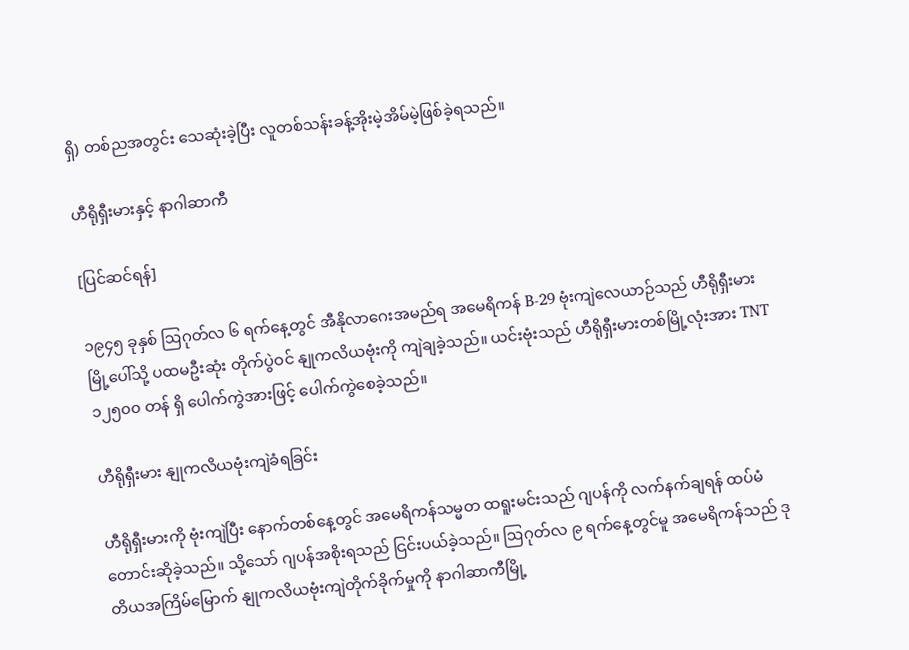ရှိ) တစ်ညအတွင်း သေဆုံးခဲ့ပြီး လူတစ်သန်းခန့်အိုးမဲ့အိမ်မဲ့ဖြစ်ခဲ့ရသည်။

ဟီရိုရှီးမားနှင့် နာဂါဆာကီ

[ပြင်ဆင်ရန်]

၁၉၄၅ ခုနှစ် ဩဂုတ်လ ၆ ရက်နေ့တွင် အီနိုလာဂေးအမည်ရ အမေရိကန် B-29 ဗုံးကျဲလေယာဉ်သည် ဟီရိုရှီးမားမြို့ပေါ်သို့ ပထမဦးဆုံး တိုက်ပွဲဝင် နျုကလိယဗုံးကို ကျဲချခဲ့သည်။ ယင်းဗုံးသည် ဟီရိုရှီးမားတစ်မြို့လုံးအား TNT ၁၂၅၀၀ တန် ရှိ ပေါက်ကွဲအားဖြင့် ပေါက်ကွဲစေခဲ့သည်။

ဟီရိုရှီးမား နျုကလိယဗုံးကျဲခံရခြင်း

ဟီရိုရှီးမားကို ဗုံးကျဲပြီး နောက်တစ်နေ့တွင် အမေရိကန်သမ္မတ ထရူးမင်းသည် ဂျပန်ကို လက်နက်ချရန် ထပ်မံတောင်းဆိုခဲ့သည်။ သို့သော် ဂျပန်အစိုးရသည် ငြင်းပယ်ခဲ့သည်။ ဩဂုတ်လ ၉ ရက်နေ့တွင်မူ အမေရိကန်သည် ဒုတိယအကြိမ်မြောက် နျုကလိယဗုံးကျဲတိုက်ခိုက်မှုကို နာဂါဆာကီမြို့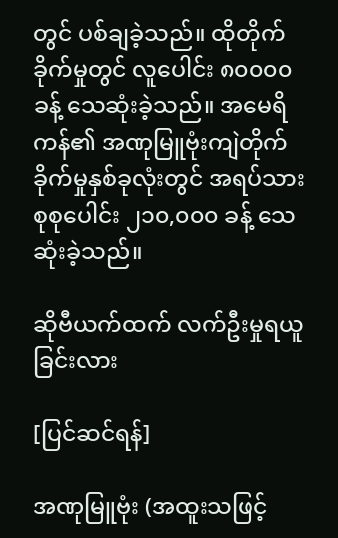တွင် ပစ်ချခဲ့သည်။ ထိုတိုက်ခိုက်မှုတွင် လူပေါင်း ၈၀၀၀၀ ခန့် သေဆုံးခဲ့သည်။ အမေရိကန်၏ အဏုမြူဗုံးကျဲတိုက်ခိုက်မှုနှစ်ခုလုံးတွင် အရပ်သား စုစုပေါင်း ၂၁၀,၀၀၀ ခန့် သေဆုံးခဲ့သည်။

ဆိုဗီယက်ထက် လက်ဦးမှုရယူခြင်းလား

[ပြင်ဆင်ရန်]

အဏုမြူဗုံး (အထူးသဖြင့်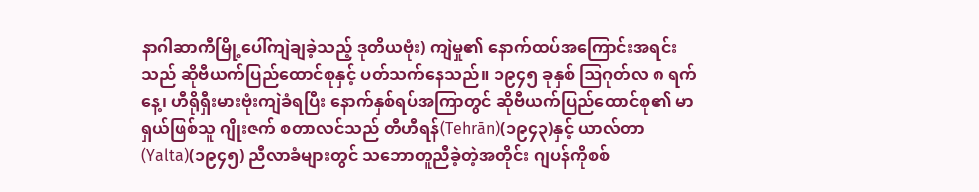နာဂါဆာကီမြို့ပေါ်ကျဲချခဲ့သည့် ဒုတိယဗုံး) ကျဲမှု၏ နောက်ထပ်အကြောင်းအရင်းသည် ဆိုဗီယက်ပြည်ထောင်စုနှင့် ပတ်သက်နေသည်။ ၁၉၄၅ ခုနှစ် ဩဂုတ်လ ၈ ရက်နေ့၊ ဟီရိုရှီးမားဗုံးကျဲခံရပြီး နောက်နှစ်ရပ်အကြာတွင် ဆိုဗီယက်ပြည်ထောင်စု၏ မာရှယ်ဖြစ်သူ ဂျိုးဇက် စတာလင်သည် တီဟီရန်(Tehrān)(၁၉၄၃)နှင့် ယာလ်တာ(Yalta)(၁၉၄၅) ညီလာခံများတွင် သဘောတူညီခဲ့တဲ့အတိုင်း ဂျပန်ကိုစစ်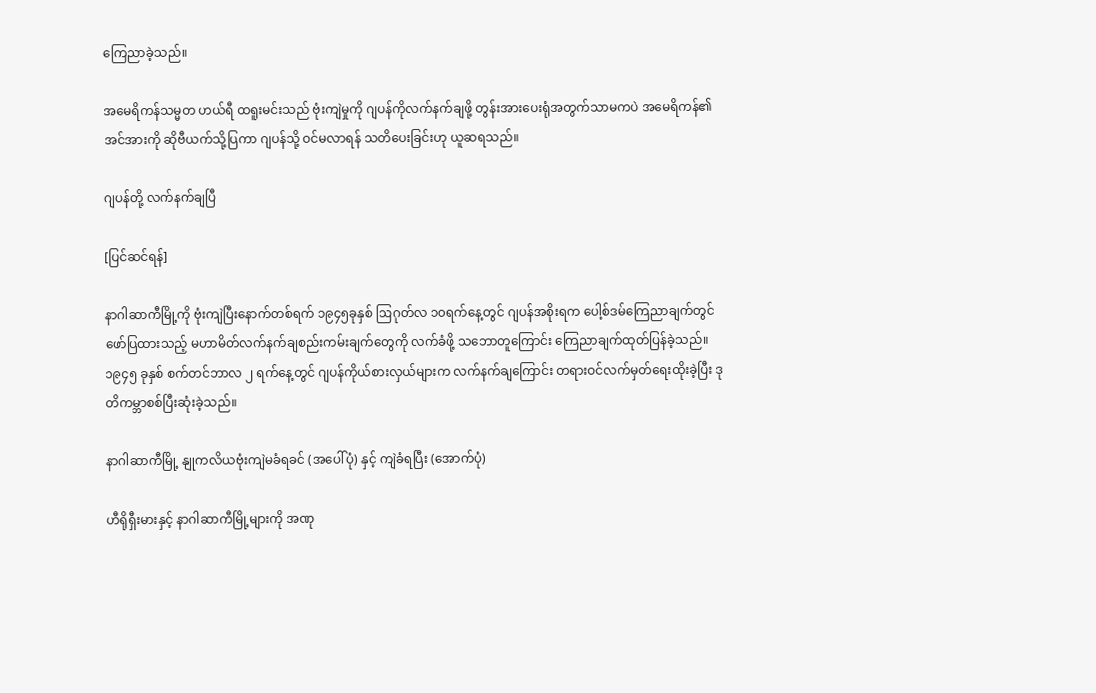ကြေညာခဲ့သည်။

အမေရိကန်သမ္မတ ဟယ်ရီ ထရူးမင်းသည် ဗုံးကျဲမှုကို ဂျပန်ကိုလက်နက်ချဖို့ တွန်းအားပေးရုံအတွက်သာမကပဲ အမေရိကန်၏ အင်အားကို ဆိုဗီယက်သို့ပြကာ ဂျပန်သို့ ဝင်မလာရန် သတိပေးခြင်းဟု ယူဆရသည်။

ဂျပန်တို့ လက်နက်ချပြီ

[ပြင်ဆင်ရန်]

နာဂါဆာကီမြို့ကို ဗုံးကျဲပြီးနောက်တစ်ရက် ၁၉၄၅ခုနှစ် ဩဂုတ်လ ၁၀ရက်နေ့တွင် ဂျပန်အစိုးရက ‌ပေါ့စ်ဒမ်ကြေညာချက်တွင် ဖော်ပြထားသည့် မဟာမိတ်လက်နက်ချစည်းကမ်းချက်တွေကို လက်ခံဖို့ သဘောတူကြောင်း ကြေညာချက်ထုတ်ပြန်ခဲ့သည်။ ၁၉၄၅ ခုနှစ် စက်တင်ဘာလ ၂ ရက်နေ့တွင် ဂျပန်ကိုယ်စားလှယ်များက လက်နက်ချကြောင်း တရားဝင်လက်မှတ်ရေးထိုးခဲ့ပြီး ဒုတိကမ္ဘာစစ်ပြီးဆုံးခဲ့သည်။

နာဂါဆာကီမြို့ နျုကလိယဗုံးကျဲမခံရခင် (အပေါ်ပုံ) နှင့် ကျဲခံရပြီး (အောက်ပုံ)

ဟီရိုရှီးမားနှင့် နာဂါဆာကီမြို့များကို အဏု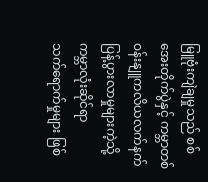မြူဗုံးကျဲချမှုသည် စစ်အေးတိုက်ပွဲနှင့် ကမ္ဘာတစ်ဝန်းနျူကလိယလက်နက်ပြန့်ပွားလာမှုများကဲ့သို့ ကမ္ဘာလုံးဆိုင်ရာသက်‌ရောက်မှုများ ဖြစ်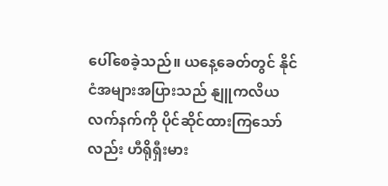ပေါ်စေခဲ့သည်။ ယနေ့ခေတ်တွင် နိုင်ငံအများအပြားသည် နျူကလိယလက်နက်ကို ပိုင်ဆိုင်ထားကြသော်လည်း ဟီရိုရှီးမား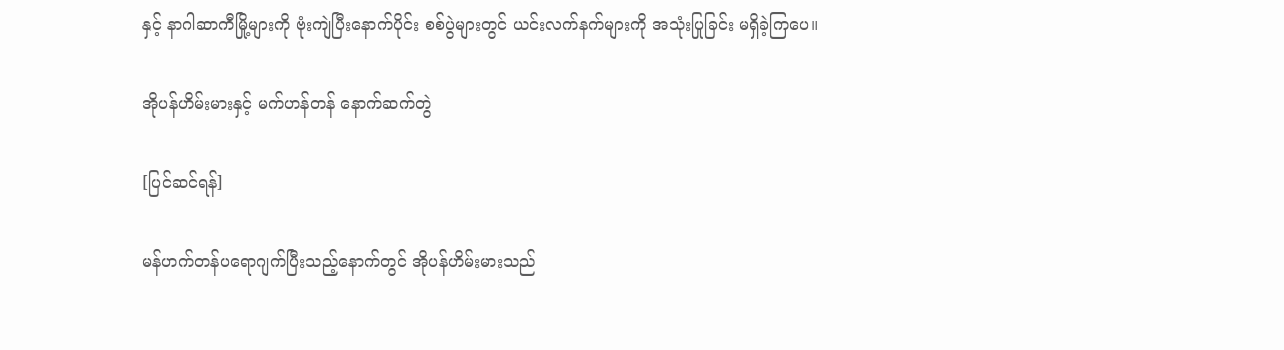နှင့် နာဂါဆာကီမြို့များကို ဗုံးကျဲပြီးနောက်ပိုင်း စစ်ပွဲများတွင် ယင်းလက်နက်များကို အသုံးပြုခြင်း မရှိခဲ့ကြပေ။

အိုပန်ဟိမ်းမားနှင့် မက်ဟန်တန် နောက်ဆက်တွဲ

[ပြင်ဆင်ရန်]

မန်ဟက်တန်ပရောဂျက်ပြီးသည့်နောက်တွင် အိုပန်ဟိမ်းမားသည်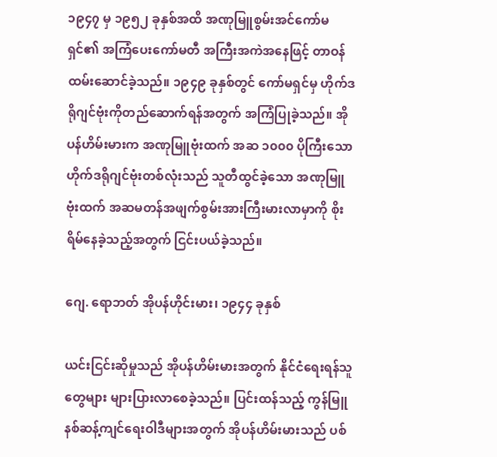၁၉၄၇ မှ ၁၉၅၂ ခုနှစ်အထိ အဏုမြူစွမ်းအင်ကော်မရှင်၏ အကြံပေးကော်မတီ အကြီးအကဲအနေဖြင့် တာဝန်ထမ်းဆောင်ခဲ့သည်။ ၁၉၄၉ ခုနှစ်တွင် ကော်မရှင်မှ ဟိုက်ဒရိုဂျင်ဗုံးကိုတည်ဆောက်ရန်အတွက် အကြံပြုခဲ့သည်။ အိုပန်ဟိမ်းမားက အဏုမြူဗုံးထက် အဆ ၁၀၀၀ ပိုကြီးသော ဟိုက်ဒရိုဂျင်ဗုံးတစ်လုံးသည် သူတီထွင်ခဲ့သော အဏုမြူဗုံးထက် အဆမတန်အဖျက်စွမ်းအားကြီးမားလာမှာကို စိုးရိမ်နေခဲ့သည့်အတွက် ငြင်းပယ်ခဲ့သည်။

ဂျေ. ရောဘတ် အိုပန်ဟိုင်းမား၊ ၁၉၄၄ ခုနှစ်

ယင်းငြင်းဆိုမှုသည် အိုပန်ဟိမ်းမားအတွက် နိုင်ငံရေးရန်သူတွေများ များပြားလာစေခဲ့သည်။ ပြင်းထန်သည့် ကွန်မြူနစ်ဆန့်ကျင်ရေးဝါဒီများအတွက် အိုပန်ဟိမ်းမားသည် ပစ်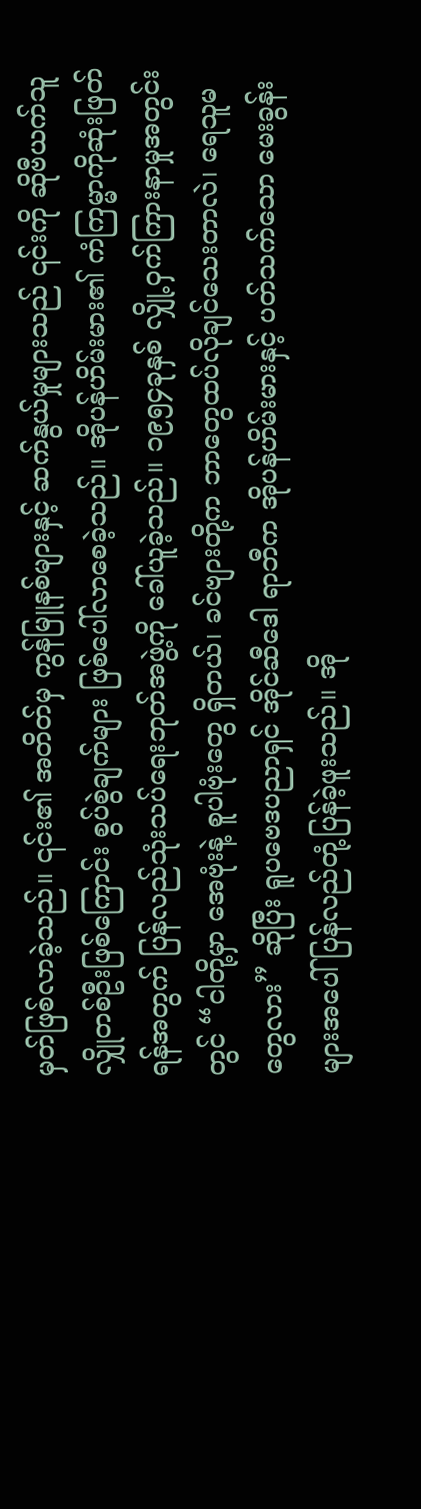မှတ်ဖြစ်လာခဲ့သည်။ ၎င်း၏ အတိတ်မှ ကွန်မြူနစ်များနှင့် ဆက်နွယ်မှုများသည် ၎င်းကို ဆိုဗီယက်သူလျှိုတစ်ဦးဖြစ်ကြောင်း စွပ်စွဲချက်များ ဖြစ်ပေါ်လာစေခဲ့သည်။ အိုပန်ဟိမ်းမား၏ ကံကြမ္မာကိုဆုံးဖြတ်ရန်အတွက် ပြန်လည်သုံးသပ်ရေးဘုတ်အဖွဲ့ကို ခေါ်ယူခဲ့သည်။ ၁၉၅၄ခုနှစ် လျှို့ဝှက်ကြားနာမှုအတွင်းတွင် “ငါတို့မှာ အေဗုံးနဲ့ စူပါဗုံးတွေ ရှိတယ်၊ ခင်ဗျားတို့က ဘာတွေထပ်လိုချင်သေးတာလဲ၊ ရေသူမတွေလား” ဆိုပြီး ရူပဗေဒပညာရှင် အိုင်ဆီဒေါ ရာဘီက အိုပန်ဟိမ်းမားနှင့် ပတ်သက်သော မေးခွန်းများအပေါ် ပြန်လည်တုံ့ပြန်ခဲ့ဖူးသည်။ အို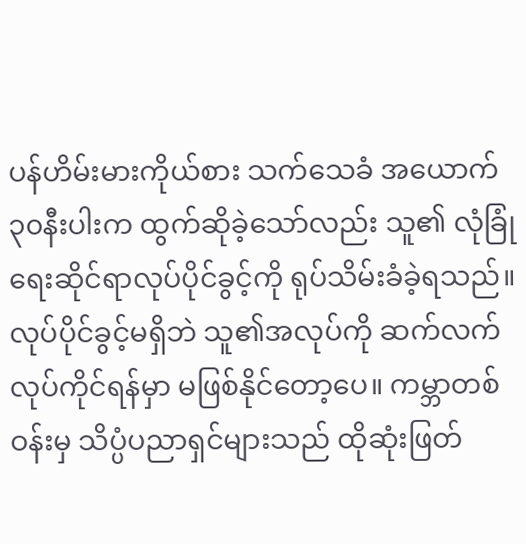ပန်ဟိမ်းမားကိုယ်စား သက်သေခံ အယောက်၃၀နီးပါးက ထွက်ဆိုခဲ့သော်လည်း သူ၏ လုံခြုံရေးဆိုင်ရာလုပ်ပိုင်ခွင့်ကို ရုပ်သိမ်းခံခဲ့ရသည်။ လုပ်ပိုင်ခွင့်မရှိဘဲ သူ၏အလုပ်ကို ဆက်လက်လုပ်ကိုင်ရန်မှာ မဖြစ်နိုင်တော့ပေ။ ကမ္ဘာတစ်ဝန်းမှ သိပ္ပံပညာရှင်များသည် ထိုဆုံးဖြတ်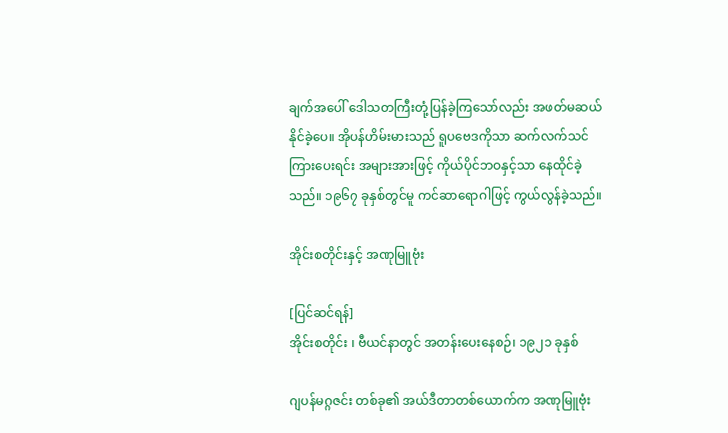ချက်အပေါ် ဒေါသတကြီးတုံ့ပြန်ခဲ့ကြသော်လည်း အဖတ်မဆယ်နိုင်ခဲ့ပေ။ အိုပန်ဟိမ်းမားသည် ရူပဗေဒကိုသာ ဆက်လက်သင်ကြားပေးရင်း အများအားဖြင့် ကိုယ်ပိုင်ဘဝနှင့်သာ နေထိုင်ခဲ့သည်။ ၁၉၆၇ ခုနှစ်တွင်မူ ကင်ဆာရောဂါဖြင့် ကွယ်လွန်ခဲ့သည်။

အိုင်းစတိုင်းနှင့် အဏုမြူဗုံး

[ပြင်ဆင်ရန်]
အိုင်းစတိုင်း ၊ ဗီယင်နာတွင် အတန်းပေးနေစဉ်၊ ၁၉၂၁ ခုနှစ်

ဂျပန်မဂ္ဂဇင်း တစ်ခု၏ အယ်ဒီတာတစ်ယောက်က အဏုမြူဗုံး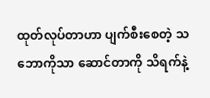ထုတ်လုပ်တာဟာ ပျက်စီးစေတဲ့ သဘောကိုသာ ဆောင်တာကို သိရက်နဲ့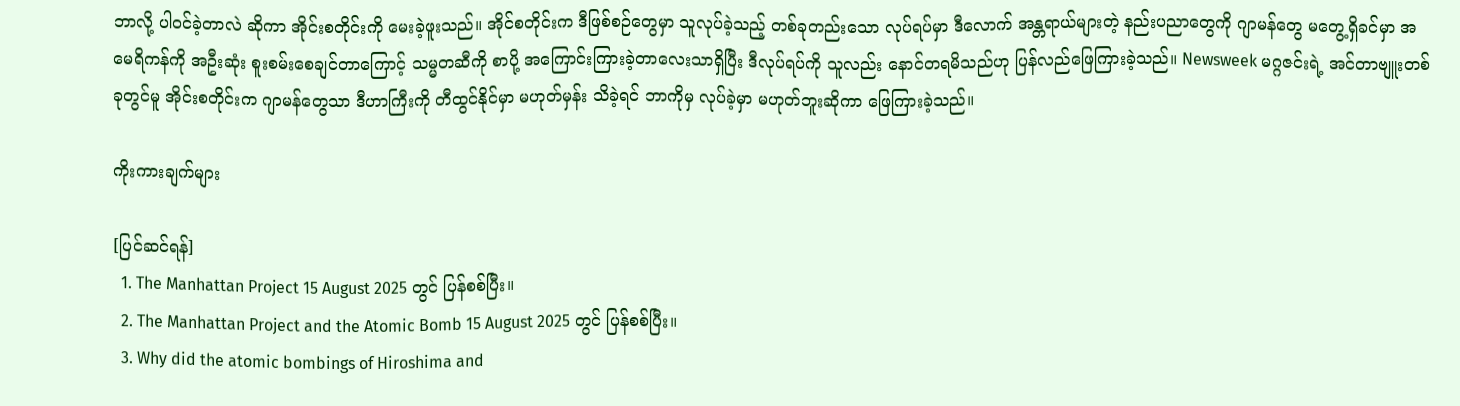ဘာလို့ ပါဝင်ခဲ့တာလဲ ဆိုကာ အိုင်းစတိုင်းကို မေးခဲ့ဖူးသည်။ အိုင်စတိုင်းက ဒီဖြစ်စဉ်တွေမှာ သူလုပ်ခဲ့သည့် တစ်ခုတည်းသော လုပ်ရပ်မှာ ဒီလောက် အန္တရာယ်များတဲ့ နည်းပညာတွေကို ဂျာမန်တွေ မတွေ့ရှိခင်မှာ အမေရိကန်ကို အဦးဆုံး စူးစမ်းစေချင်တာကြောင့် သမ္မတဆီကို စာပို့ အကြောင်းကြားခဲ့တာလေးသာရှိပြီး ဒီလုပ်ရပ်ကို သူလည်း နောင်တရမိသည်ဟု ပြန်လည်ဖြေကြားခဲ့သည်။ Newsweek မဂ္ဂဇင်းရဲ့ အင်တာဗျူးတစ်ခုတွင်မူ အိုင်းစတိုင်းက ဂျာမန်တွေသာ ဒီဟာကြီးကို တီထွင်နိုင်မှာ မဟုတ်မှန်း သိခဲ့ရင် ဘာကိုမှ လုပ်ခဲ့မှာ မဟုတ်ဘူးဆိုကာ ဖြေကြားခဲ့သည်။

ကိုးကားချက်များ

[ပြင်ဆင်ရန်]
  1. The Manhattan Project 15 August 2025 တွင် ပြန်စစ်ပြီး။
  2. The Manhattan Project and the Atomic Bomb 15 August 2025 တွင် ပြန်စစ်ပြီး။
  3. Why did the atomic bombings of Hiroshima and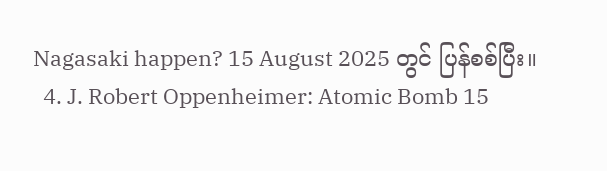Nagasaki happen? 15 August 2025 တွင် ပြန်စစ်ပြီး။
  4. J. Robert Oppenheimer: Atomic Bomb 15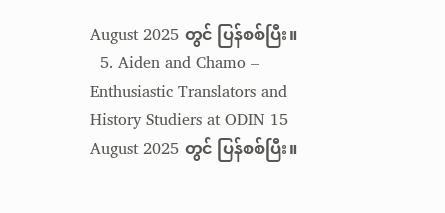August 2025 တွင် ပြန်စစ်ပြီး။
  5. Aiden and Chamo – Enthusiastic Translators and History Studiers at ODIN 15 August 2025 တွင် ပြန်စစ်ပြီး။